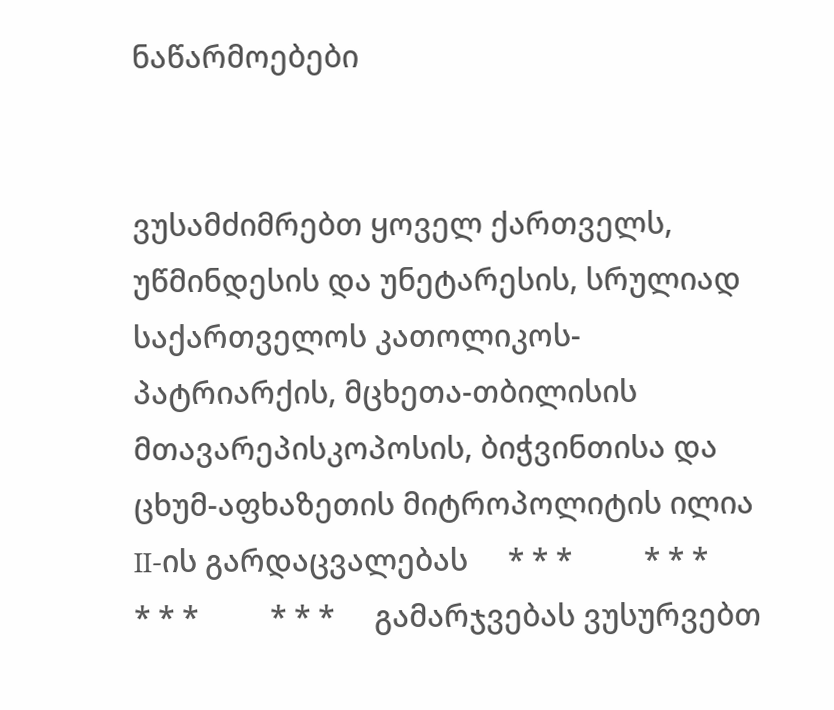ნაწარმოებები


ვუსამძიმრებთ ყოველ ქართველს, უწმინდესის და უნეტარესის, სრულიად საქართველოს კათოლიკოს-პატრიარქის, მცხეთა-თბილისის მთავარეპისკოპოსის, ბიჭვინთისა და ცხუმ-აფხაზეთის მიტროპოლიტის ილია II-ის გარდაცვალებას     * * *         * * *         * * *         * * *     გამარჯვებას ვუსურვებთ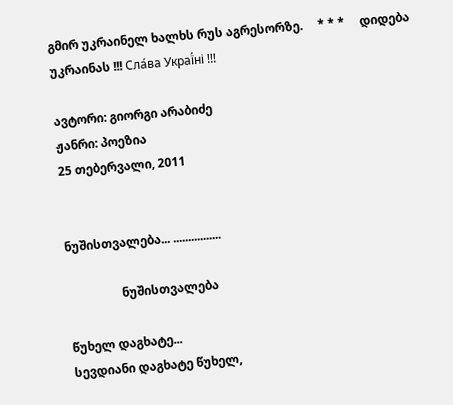გმირ უკრაინელ ხალხს რუს აგრესორზე.     * * *     დიდება უკრაინას !!! Сла́ва Украї́ні !!!

ავტორი: გიორგი არაბიძე
ჟანრი: პოეზია
25 თებერვალი, 2011


ნუშისთვალება... ................

                  ნუშისთვალება

წუხელ დაგხატე...
სევდიანი დაგხატე წუხელ,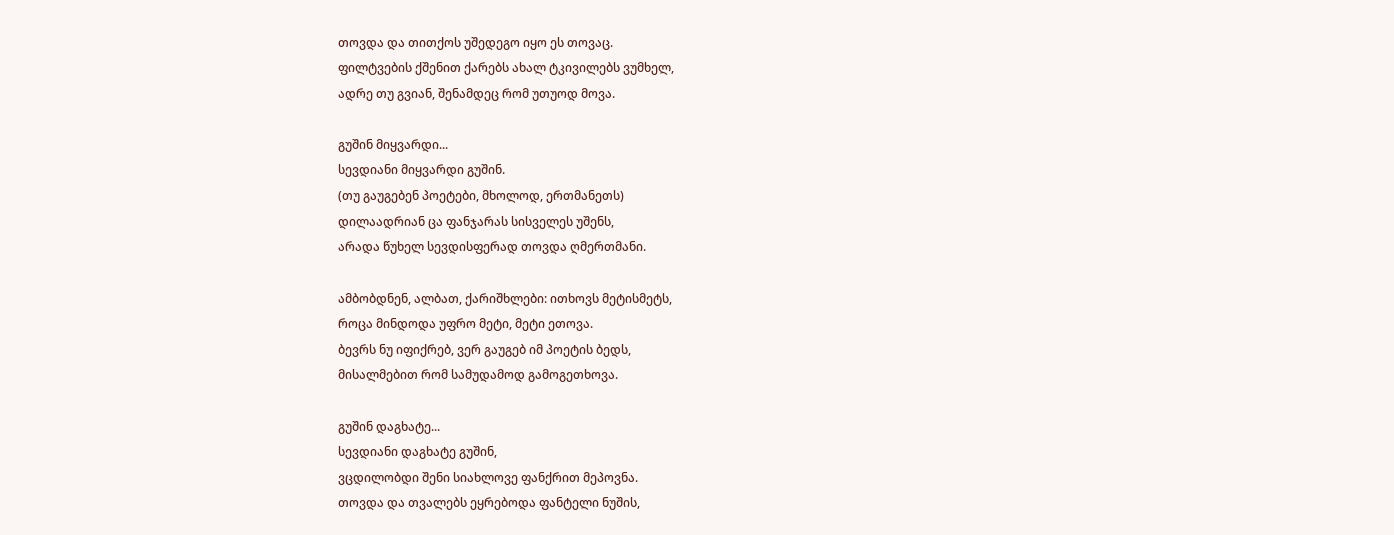თოვდა და თითქოს უშედეგო იყო ეს თოვაც.
ფილტვების ქშენით ქარებს ახალ ტკივილებს ვუმხელ,
ადრე თუ გვიან, შენამდეც რომ უთუოდ მოვა.

გუშინ მიყვარდი...
სევდიანი მიყვარდი გუშინ.
(თუ გაუგებენ პოეტები, მხოლოდ, ერთმანეთს)
დილაადრიან ცა ფანჯარას სისველეს უშენს,
არადა წუხელ სევდისფერად თოვდა ღმერთმანი.

ამბობდნენ, ალბათ, ქარიშხლები: ითხოვს მეტისმეტს,
როცა მინდოდა უფრო მეტი, მეტი ეთოვა.
ბევრს ნუ იფიქრებ, ვერ გაუგებ იმ პოეტის ბედს,
მისალმებით რომ სამუდამოდ გამოგეთხოვა.

გუშინ დაგხატე...
სევდიანი დაგხატე გუშინ,
ვცდილობდი შენი სიახლოვე ფანქრით მეპოვნა.
თოვდა და თვალებს ეყრებოდა ფანტელი ნუშის,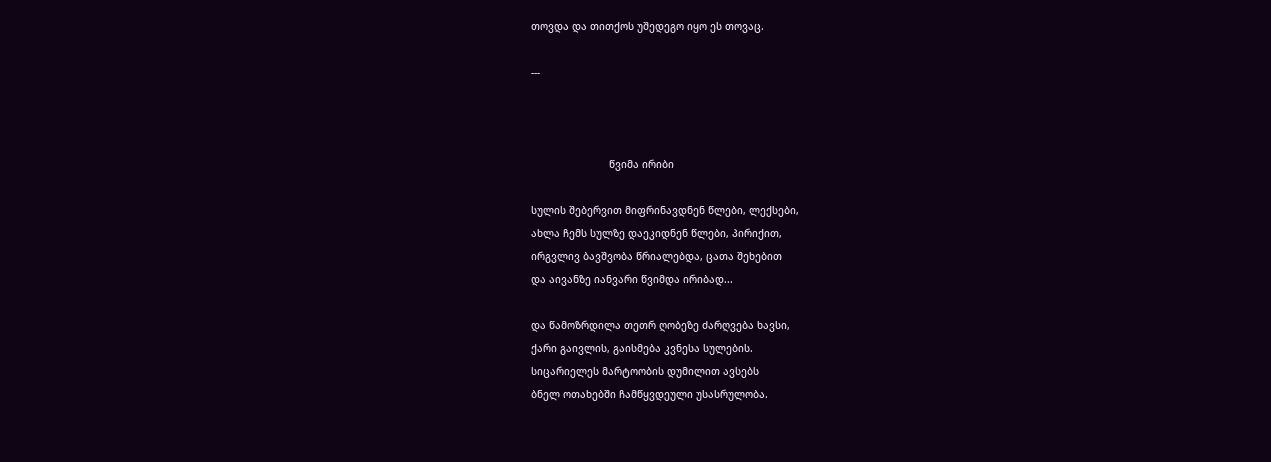თოვდა და თითქოს უშედეგო იყო ეს თოვაც.

---



                          წვიმა ირიბი

სულის შებერვით მიფრინავდნენ წლები, ლექსები,
ახლა ჩემს სულზე დაეკიდნენ წლები, პირიქით,
ირგვლივ ბავშვობა წრიალებდა, ცათა შეხებით
და აივანზე იანვარი წვიმდა ირიბად...

და წამოზრდილა თეთრ ღობეზე ძარღვება ხავსი,
ქარი გაივლის, გაისმება კვნესა სულების.
სიცარიელეს მარტოობის დუმილით ავსებს
ბნელ ოთახებში ჩამწყვდეული უსასრულობა.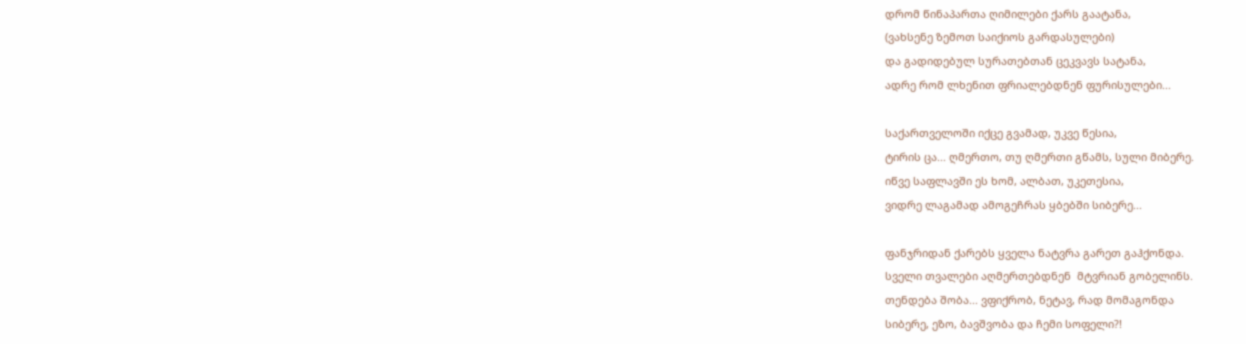დრომ წინაპართა ღიმილები ქარს გაატანა,
(ვახსენე ზემოთ საიქიოს გარდასულები)
და გადიდებულ სურათებთან ცეკვავს სატანა,
ადრე რომ ლხენით ფრიალებდნენ ფურისულები...

საქართველოში იქცე გვამად, უკვე წესია,
ტირის ცა... ღმერთო, თუ ღმერთი გწამს, სული მიბერე.
იწვე საფლავში ეს ხომ, ალბათ, უკეთესია,
ვიდრე ლაგამად ამოგეჩრას ყბებში სიბერე...

ფანჯრიდან ქარებს ყველა ნატვრა გარეთ გაჰქონდა.
სველი თვალები აღმერთებდნენ  მტვრიან გობელინს.
თენდება შობა... ვფიქრობ, ნეტავ, რად მომაგონდა
სიბერე, ეზო, ბავშვობა და ჩემი სოფელი?!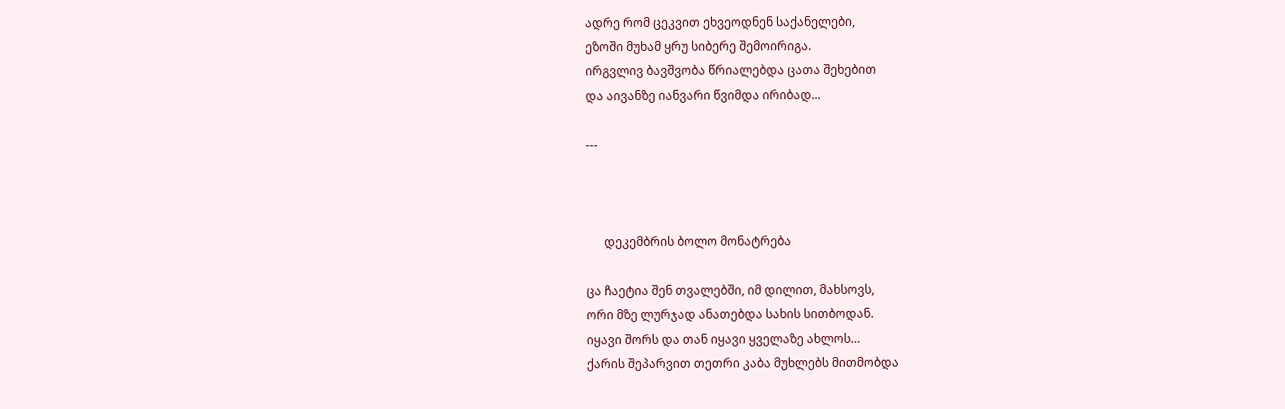ადრე რომ ცეკვით ეხვეოდნენ საქანელები,
ეზოში მუხამ ყრუ სიბერე შემოირიგა.
ირგვლივ ბავშვობა წრიალებდა ცათა შეხებით
და აივანზე იანვარი წვიმდა ირიბად...

---



      დეკემბრის ბოლო მონატრება

ცა ჩაეტია შენ თვალებში, იმ დილით, მახსოვს,
ორი მზე ლურჯად ანათებდა სახის სითბოდან.
იყავი შორს და თან იყავი ყველაზე ახლოს…
ქარის შეპარვით თეთრი კაბა მუხლებს მითმობდა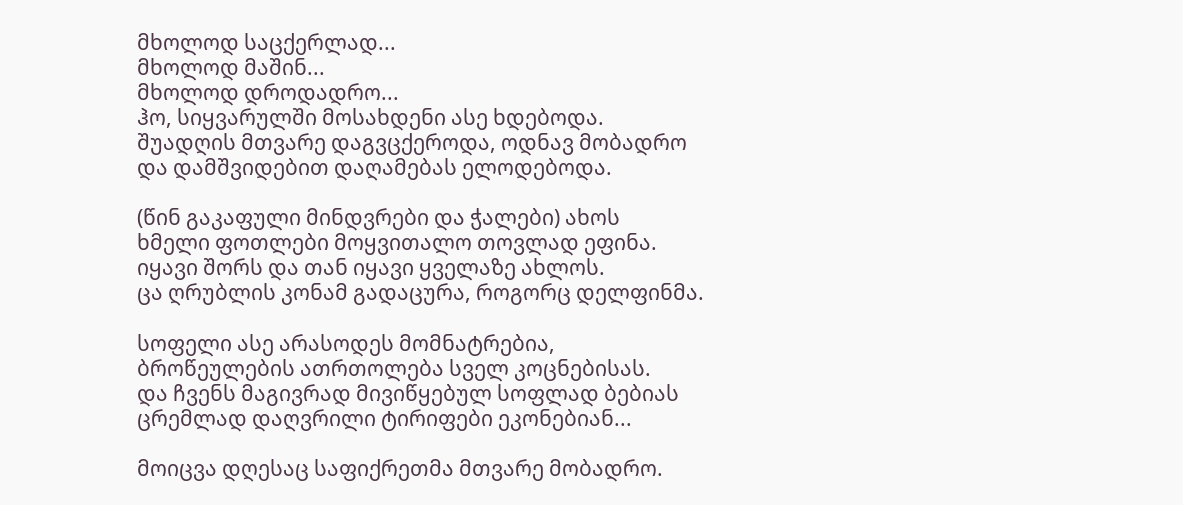მხოლოდ საცქერლად...
მხოლოდ მაშინ...
მხოლოდ დროდადრო...
ჰო, სიყვარულში მოსახდენი ასე ხდებოდა.
შუადღის მთვარე დაგვცქეროდა, ოდნავ მობადრო
და დამშვიდებით დაღამებას ელოდებოდა.

(წინ გაკაფული მინდვრები და ჭალები) ახოს
ხმელი ფოთლები მოყვითალო თოვლად ეფინა.
იყავი შორს და თან იყავი ყველაზე ახლოს.
ცა ღრუბლის კონამ გადაცურა, როგორც დელფინმა.

სოფელი ასე არასოდეს მომნატრებია,
ბროწეულების ათრთოლება სველ კოცნებისას.
და ჩვენს მაგივრად მივიწყებულ სოფლად ბებიას
ცრემლად დაღვრილი ტირიფები ეკონებიან...

მოიცვა დღესაც საფიქრეთმა მთვარე მობადრო.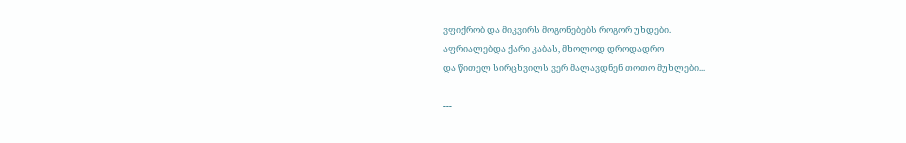ვფიქრობ და მიკვირს მოგონებებს როგორ უხდები.
აფრიალებდა ქარი კაბას, მხოლოდ დროდადრო
და წითელ სირცხვილს ვერ მალავდნენ თოთო მუხლები...

---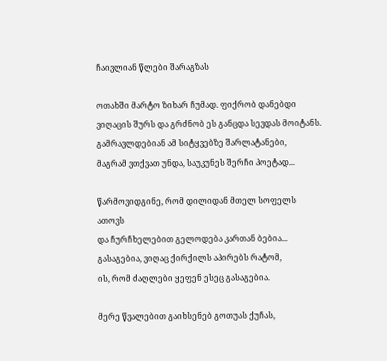ჩაივლიან წლები შარაგზას

ოთახში მარტო ზიხარ ჩუმად. ფიქრობ დანებდი
ვიღაცის შურს და გრძნობ ეს განცდა სევდას მოიტანს.
გამრავლდებიან ამ სიტყვებზე შარლატანები,
მაგრამ ვთქვათ უნდა, საუკუნეს შერჩი პოეტად...

წარმოვიდგინე, რომ დილიდან მთელ სოფელს ათოვს
და ჩურჩხელებით გელოდება კართან ბებია...
გასაგებია, ვიღაც ქირქილს აპირებს რატომ,
ის, რომ ძაღლები ყეფენ ესეც გასაგებია.

მერე წვალებით გაიხსენებ გოთუას ქუჩას,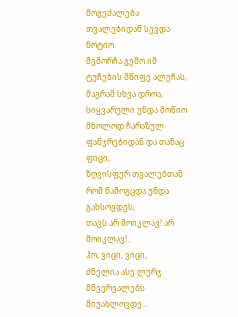მოგეძალება თვალებიდან სევდა ნოტიო.
შემორჩა გემო იმ ტუჩების მწიფე ალუჩას,
მაგრამ სხვა დროა,
სიყვარული უნდა მოწიო
მხოლოდ ჩარაზულ ფანჯრებიდან და თანაც ფიცი,
ზღვისფერ თვალებთან რომ წამოგცდა უნდა გახსოვდეს,
თავს არ მოიკლავ! არ მოიკლავ!..
ჰო, ვიცი, ვიცი,
ძნელია ასე ლურჯ მწვერვალებს მიუახლოვდე...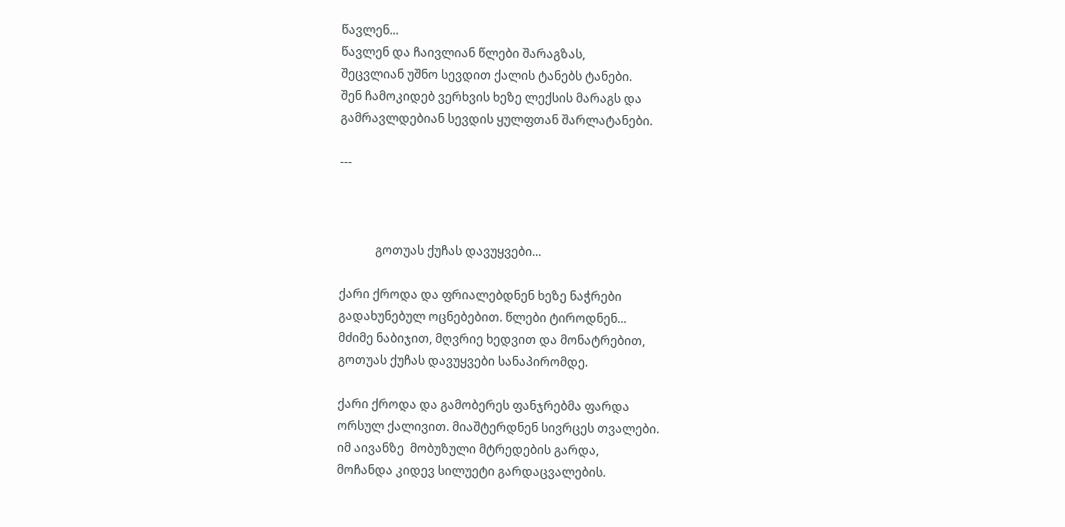წავლენ...
წავლენ და ჩაივლიან წლები შარაგზას,
შეცვლიან უშნო სევდით ქალის ტანებს ტანები.
შენ ჩამოკიდებ ვერხვის ხეზე ლექსის მარაგს და
გამრავლდებიან სევდის ყულფთან შარლატანები.

---



            გოთუას ქუჩას დავუყვები...

ქარი ქროდა და ფრიალებდნენ ხეზე ნაჭრები
გადახუნებულ ოცნებებით. წლები ტიროდნენ...
მძიმე ნაბიჯით, მღვრიე ხედვით და მონატრებით,
გოთუას ქუჩას დავუყვები სანაპირომდე.

ქარი ქროდა და გამობერეს ფანჯრებმა ფარდა
ორსულ ქალივით. მიაშტერდნენ სივრცეს თვალები.
იმ აივანზე  მობუზული მტრედების გარდა,
მოჩანდა კიდევ სილუეტი გარდაცვალების.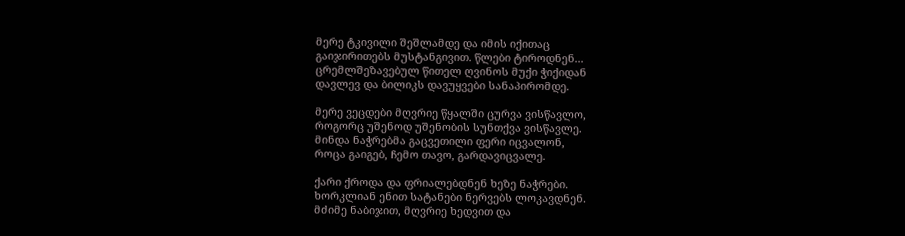მერე ტკივილი შეშლამდე და იმის იქითაც
გაიჯირითებს მუსტანგივით. წლები ტიროდნენ...
ცრემლშეზავებულ წითელ ღვინოს მუქი ჭიქიდან
დავლევ და ბილიკს დავუყვები სანაპირომდე.

მერე ვეცდები მღვრიე წყალში ცურვა ვისწავლო,
როგორც უშენოდ უშენობის სუნთქვა ვისწავლე.
მინდა ნაჭრებმა გაცვეთილი ფერი იცვალონ,
როცა გაიგებ, ჩემო თავო, გარდავიცვალე.

ქარი ქროდა და ფრიალებდნენ ხეზე ნაჭრები.
ხორკლიან ენით სატანები ნერვებს ლოკავდნენ.
მძიმე ნაბიჯით, მღვრიე ხედვით და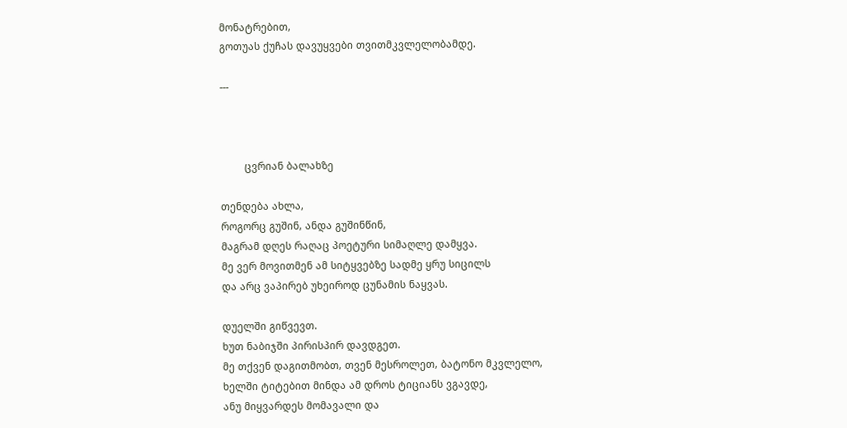მონატრებით,
გოთუას ქუჩას დავუყვები თვითმკვლელობამდე.

---



        ცვრიან ბალახზე

თენდება ახლა,
როგორც გუშინ, ანდა გუშინწინ,
მაგრამ დღეს რაღაც პოეტური სიმაღლე დამყვა.
მე ვერ მოვითმენ ამ სიტყვებზე სადმე ყრუ სიცილს
და არც ვაპირებ უხეიროდ ცუნამის ნაყვას.

დუელში გიწვევთ.
ხუთ ნაბიჯში პირისპირ დავდგეთ.
მე თქვენ დაგითმობთ, თვენ მესროლეთ, ბატონო მკვლელო,
ხელში ტიტებით მინდა ამ დროს ტიციანს ვგავდე,
ანუ მიყვარდეს მომავალი და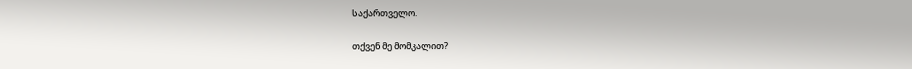საქართველო.

თქვენ მე მომკალით?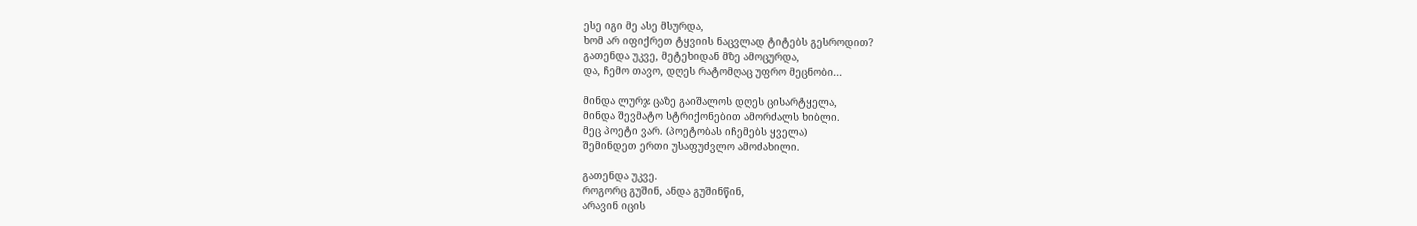ესე იგი მე ასე მსურდა,
ხომ არ იფიქრეთ ტყვიის ნაცვლად ტიტებს გესროდით?
გათენდა უკვე, მეტეხიდან მზე ამოცურდა,
და, ჩემო თავო, დღეს რატომღაც უფრო მეცნობი...

მინდა ლურჯ ცაზე გაიშალოს დღეს ცისარტყელა,
მინდა შევმატო სტრიქონებით ამორძალს ხიბლი.
მეც პოეტი ვარ. (პოეტობას იჩემებს ყველა)
შემინდეთ ერთი უსაფუძვლო ამოძახილი.

გათენდა უკვე.
როგორც გუშინ, ანდა გუშინწინ,
არავინ იცის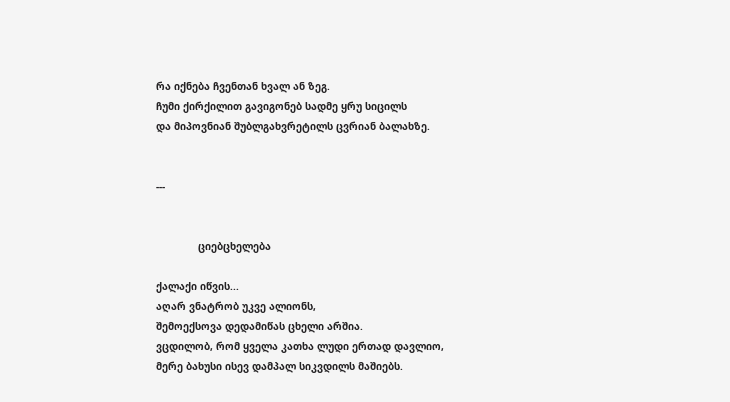რა იქნება ჩვენთან ხვალ ან ზეგ.
ჩუმი ქირქილით გავიგონებ სადმე ყრუ სიცილს
და მიპოვნიან შუბლგახვრეტილს ცვრიან ბალახზე.


---


              ციებცხელება

ქალაქი იწვის...
აღარ ვნატრობ უკვე ალიონს,
შემოექსოვა დედამიწას ცხელი არშია.
ვცდილობ, რომ ყველა კათხა ლუდი ერთად დავლიო,
მერე ბახუსი ისევ დამპალ სიკვდილს მაშიებს.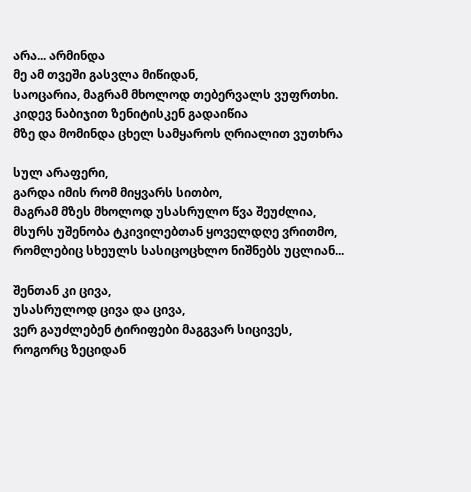არა... არმინდა
მე ამ თვეში გასვლა მიწიდან,
საოცარია, მაგრამ მხოლოდ თებერვალს ვუფრთხი.
კიდევ ნაბიჯით ზენიტისკენ გადაიწია
მზე და მომინდა ცხელ სამყაროს ღრიალით ვუთხრა

სულ არაფერი,
გარდა იმის რომ მიყვარს სითბო,
მაგრამ მზეს მხოლოდ უსასრულო წვა შეუძლია,
მსურს უშენობა ტკივილებთან ყოველდღე ვრითმო,
რომლებიც სხეულს სასიცოცხლო ნიშნებს უცლიან...

შენთან კი ცივა,
უსასრულოდ ცივა და ცივა,
ვერ გაუძლებენ ტირიფები მაგგვარ სიცივეს,
როგორც ზეციდან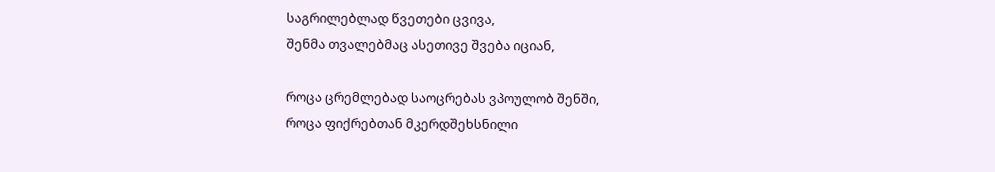საგრილებლად წვეთები ცვივა,
შენმა თვალებმაც ასეთივე შვება იციან,

როცა ცრემლებად საოცრებას ვპოულობ შენში,
როცა ფიქრებთან მკერდშეხსნილი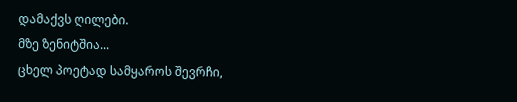დამაქვს ღილები.
მზე ზენიტშია...
ცხელ პოეტად სამყაროს შევრჩი,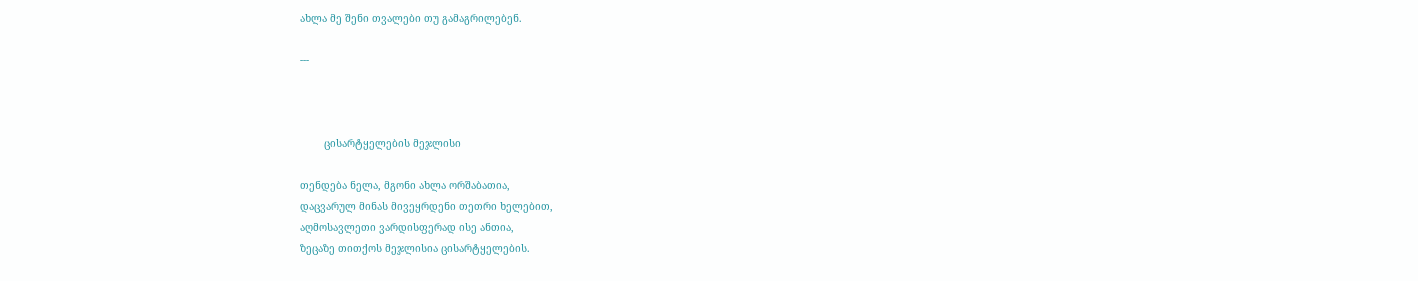ახლა მე შენი თვალები თუ გამაგრილებენ.

---



        ცისარტყელების მეჯლისი

თენდება ნელა, მგონი ახლა ორშაბათია,
დაცვარულ მინას მივეყრდენი თეთრი ხელებით,
აღმოსავლეთი ვარდისფერად ისე ანთია,
ზეცაზე თითქოს მეჯლისია ცისარტყელების.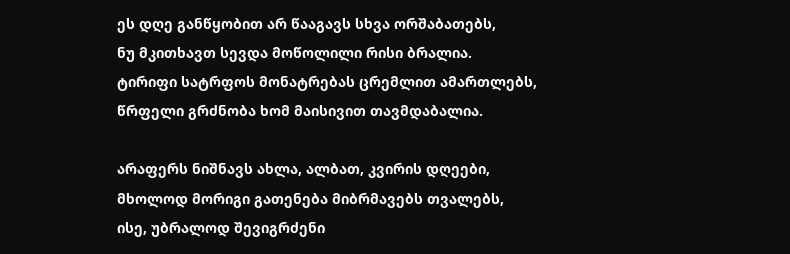ეს დღე განწყობით არ წააგავს სხვა ორშაბათებს,
ნუ მკითხავთ სევდა მოწოლილი რისი ბრალია.
ტირიფი სატრფოს მონატრებას ცრემლით ამართლებს,
წრფელი გრძნობა ხომ მაისივით თავმდაბალია.

არაფერს ნიშნავს ახლა, ალბათ, კვირის დღეები,
მხოლოდ მორიგი გათენება მიბრმავებს თვალებს,
ისე, უბრალოდ შევიგრძენი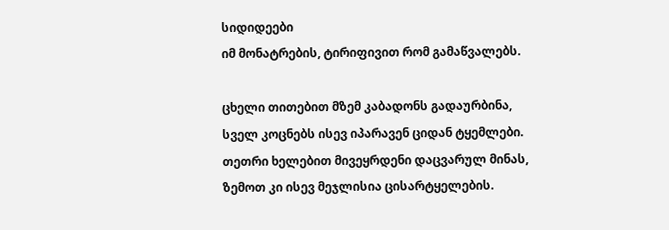სიდიდეები
იმ მონატრების, ტირიფივით რომ გამაწვალებს.

ცხელი თითებით მზემ კაბადონს გადაურბინა,
სველ კოცნებს ისევ იპარავენ ციდან ტყემლები.
თეთრი ხელებით მივეყრდენი დაცვარულ მინას,
ზემოთ კი ისევ მეჯლისია ცისარტყელების.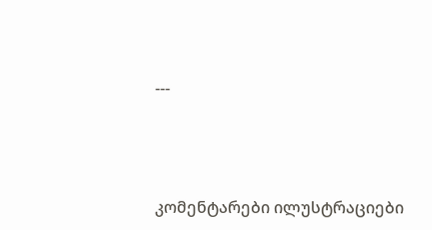---




კომენტარები ილუსტრაციები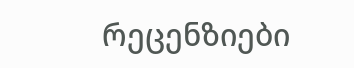რეცენზიები